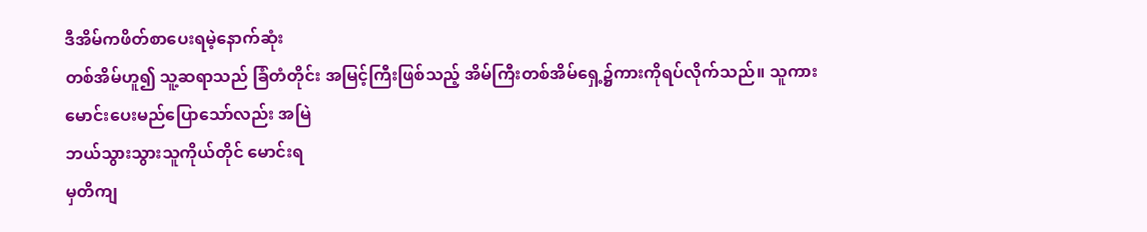ဒီအိမ်ကဖိတ်စာပေးရမဲ့နောက်ဆုံး
တစ်အိမ်ဟူ၍ သူ့ဆရာသည် ခြံတံတိုင်း အမြင့်ကြီးဖြစ်သည့် အိမ်ကြီးတစ်အိမ်ရှေ့၌ကားကိုရပ်လိုက်သည်။ သူကား
မောင်းပေးမည်ပြောသော်လည်း အမြဲ
ဘယ်သွားသွားသူကိုယ်တိုင် မောင်းရ
မှတိကျ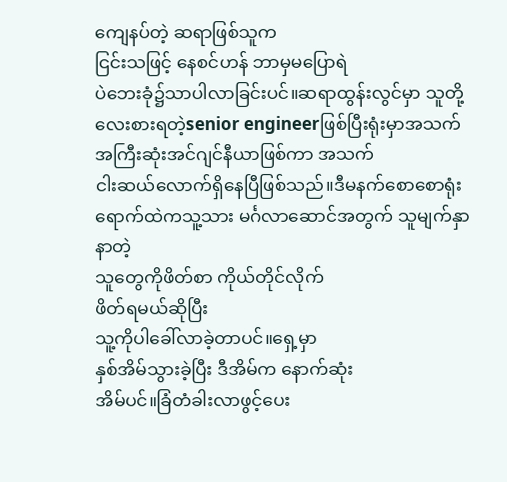ကျေနပ်တဲ့ ဆရာဖြစ်သူက
ငြင်းသဖြင့် နေစင်ဟန် ဘာမှမပြောရဲ
ပဲဘေးခုံ၌သာပါလာခြင်းပင်။ဆရာထွန်းလွင်မှာ သူတို့လေးစားရတဲ့senior engineerဖြစ်ပြီးရုံးမှာအသက်
အကြီးဆုံးအင်ဂျင်နီယာဖြစ်ကာ အသက်
ငါးဆယ်လောက်ရှိနေပြီဖြစ်သည်။ဒီမနက်စောစောရုံးရောက်ထဲကသူ့သား မင်္ဂလာဆောင်အတွက် သူမျက်နှာနာတဲ့
သူတွေကိုဖိတ်စာ ကိုယ်တိုင်လိုက်
ဖိတ်ရမယ်ဆိုပြီး
သူ့ကိုပါခေါ်လာခဲ့တာပင်။ရှေ့မှာ
နှစ်အိမ်သွားခဲ့ပြီး ဒီအိမ်က နောက်ဆုံး
အိမ်ပင်။ခြံတံခါးလာဖွင့်ပေး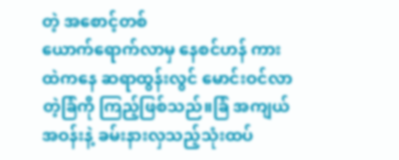တဲ့ အစောင့်တစ်
ယောက်ရောက်လာမှ နေစင်ဟန် ကား
ထဲကနေ ဆရာထွန်းလွင် မောင်းဝင်လာ
တဲ့ခြံကို ကြည့်ဖြစ်သည်။ခြံ အကျယ်
အဝန်းနဲ့ ခမ်းနားလှသည့်သုံးထပ်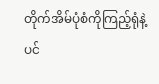တိုက်အိမ်ပုံစံကိုကြည့်ရုံနဲ့
ပင်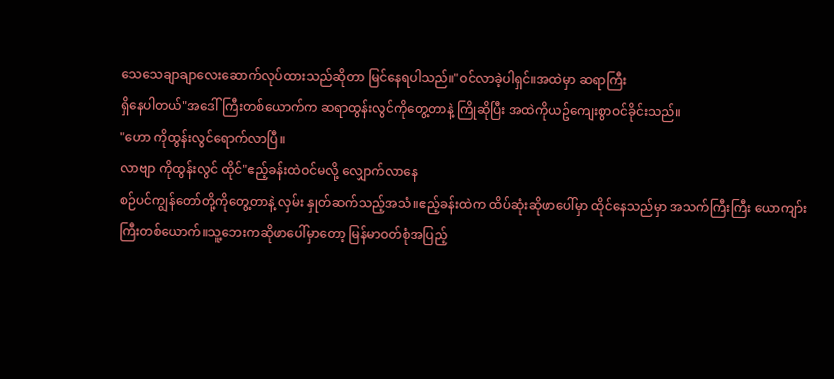သေသေချာချာလေးဆောက်လုပ်ထားသည်ဆိုတာ မြင်နေရပါသည်။"ဝင်လာခဲ့ပါရှင်။အထဲမှာ ဆရာကြီး
ရှိနေပါတယ်"အဒေါ်ကြီးတစ်ယောက်က ဆရာထွန်းလွင်ကိုတွေ့တာနဲ့ ကြိုဆိုပြီး အထဲကိုယဥ်ကျေးစွာဝင်ခိုင်းသည်။
"ဟော ကိုထွန်းလွင်ရောက်လာပြီ။
လာဗျာ ကိုထွန်းလွင် ထိုင်"ဧည့်ခန်းထဲဝင်မလို့ လျှောက်လာနေ
စဉ်ပင်ကျွန်တော်တို့ကိုတွေ့တာနဲ့ လှမ်း နှုတ်ဆက်သည့်အသံ။ဧည့်ခန်းထဲက ထိပ်ဆုံးဆိုဖာပေါ်မှာ ထိုင်နေသည်မှာ အသက်ကြီးကြီး ယောကျာ်း
ကြီးတစ်ယောက်။သူ့ဘေးကဆိုဖာပေါ်မှာတော့ မြန်မာဝတ်စုံအပြည့်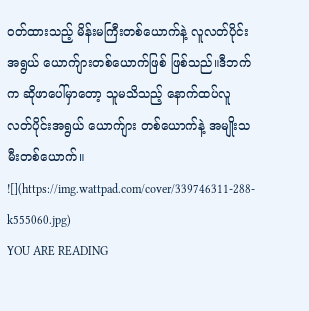ဝတ်ထားသည့် မိန်းမကြီးတစ်ယောက်နဲ့ လူလတ်ပိုင်း
အရွယ် ယောက်ျားတစ်ယောက်ဖြစ် ဖြစ်သည်။ဒီဘက်က ဆိုဖာပေါ်မှာတော့ သူမသိသည့် နောက်ထပ်လူလတ်ပိုင်းအရွယ် ယောက်ျား တစ်ယောက်နဲ့ အမျိုးသမီးတစ်ယောက်။
![](https://img.wattpad.com/cover/339746311-288-k555060.jpg)
YOU ARE READING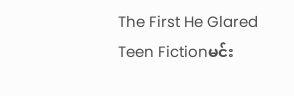The First He Glared
Teen Fictionမင်း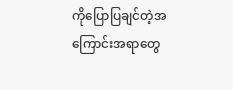ကိုပြောပြချင်တဲ့အကြောင်းအရာတွေ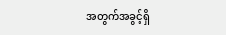အတွက်အခွင့်ရှိ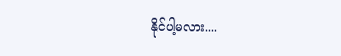နိုင်ပါ့မလား....